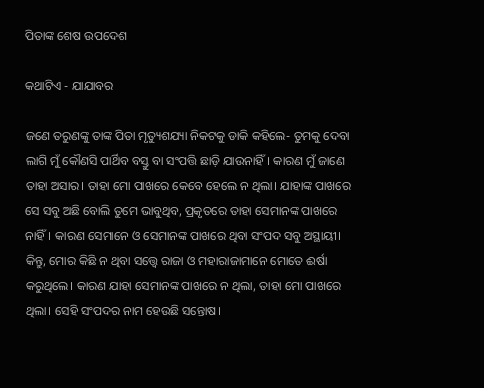ପିତାଙ୍କ ଶେଷ ଉପଦେଶ

କଥାଟିଏ - ଯାଯାବର

ଜଣେ ତରୁଣଙ୍କୁ ତାଙ୍କ ପିତା ମୃତ୍ୟୁଶଯ୍ୟା ନିକଟକୁ ଡାକି କହିଲେ- ତୁମକୁ ଦେବା ଲାଗି ମୁଁ କୌଣସି ପାର୍ଥିବ ବସ୍ତୁ ବା ସଂପତ୍ତି ଛାଡ଼ି ଯାଉନାହିଁ। କାରଣ ମୁଁ ଜାଣେ ତାହା ଅସାର। ତାହା ମୋ ପାଖରେ କେବେ ହେଲେ ନ ଥିଲା। ଯାହାଙ୍କ ପାଖରେ ସେ ସବୁ ଅଛି ବୋଲି ତୁମେ ଭାବୁଥିବ, ପ୍ରକୃତରେ ତାହା ସେମାନଙ୍କ ପାଖରେ ନାହିଁ। କାରଣ ସେମାନେ ଓ ସେମାନଙ୍କ ପାଖରେ ଥିବା ସଂପଦ ସବୁ ଅସ୍ଥାୟୀ। କିନ୍ତୁ, ମୋର କିଛି ନ ଥିବା ସତ୍ତ୍ବେ ରାଜା ଓ ମହାରାଜାମାନେ ମୋତେ ଈର୍ଷା କରୁଥିଲେ। କାରଣ ଯାହା ସେମାନଙ୍କ ପାଖରେ ନ ଥିଲା, ତାହା ମୋ ପାଖରେ ଥିଲା। ସେହି ସଂପଦର ନାମ ହେଉଛି ସନ୍ତୋଷ।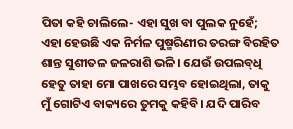ପିତା କହି ଚାଲିଲେ- ଏହା ସୁଖ ବା ପୁଲକ ନୁହେଁ; ଏହା ହେଉଛି ଏକ ନିର୍ମଳ ପୁଷ୍ମରିଣୀର ତରଙ୍ଗ ବିରହିତ ଶାନ୍ତ ସୁଶୀତଳ ଜଳରାଶି ଭଳି। ଯେଉଁ ଉପଲବ୍‌ଧି ହେତୁ ତାହା ମୋ ପାଖରେ ସମ୍ଭବ ହୋଇଥିଲା, ତାକୁ ମୁଁ ଗୋଟିଏ ବାକ୍ୟରେ ତୁମକୁ କହିବି। ଯଦି ପାରିବ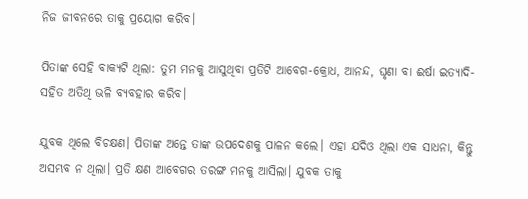ନିଜ ଜୀବନରେ ତାକୁ ପ୍ରୟୋଗ କରିବ।

ପିତାଙ୍କ ସେହି ବାକ୍ୟଟି ଥିଲା: ତୁମ ମନକୁ ଆସୁଥିବା ପ୍ରତିଟି ଆବେଗ-କ୍ରୋଧ, ଆନନ୍ଦ, ଘୃଣା ବା ଈର୍ଷା ଇତ୍ୟାଦି- ସହିତ ଅତିଥି ଭଳି ବ୍ୟବହାର କରିବ।

ଯୁବକ ଥିଲେ ବିଚକ୍ଷଣ। ପିତାଙ୍କ ଅନ୍ତେ ତାଙ୍କ ଉପଦେଶକୁ ପାଳନ କଲେ। ଏହା ଯଦିଓ ଥିଲା ଏକ ସାଧନା, କିନ୍ତୁ ଅସମ୍ଭବ ନ ଥିଲା। ପ୍ରତି କ୍ଷଣ ଆବେଗର ତରଙ୍ଗ ମନକୁ ଆସିଲା। ଯୁବକ ତାକୁ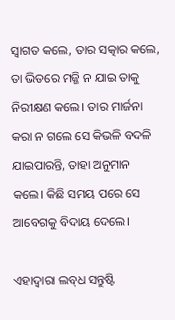ସ୍ବାଗତ କଲେ, ତାର ସତ୍କାର କଲେ, ତା ଭିତରେ ମଜ୍ଜି ନ ଯାଇ ତାକୁ ନିରୀକ୍ଷଣ କଲେ। ତାର ମାର୍ଜନା କରା ନ ଗଲେ ସେ କିଭଳି ବଦଳି ଯାଇପାରନ୍ତି, ତାହା ଅନୁମାନ କଲେ। କିଛି ସମୟ ପରେ ସେ ଆବେଗକୁ ବିଦା‌ୟ ଦେଲେ।

ଏହାଦ୍ବାରା ଲବ୍‌ଧ ସନ୍ତୁଷ୍ଟି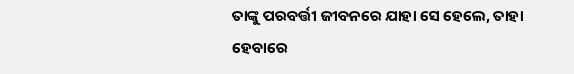ତାଙ୍କୁ ପରବର୍ତ୍ତୀ ଜୀବନରେ ଯାହା ସେ ହେଲେ, ତାହା ହେବାରେ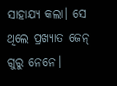ସାହାଯ୍ୟ କଲା। ସେ ଥିଲେ ପ୍ରଖ୍ୟାତ ଜେନ୍‌ ଗୁରୁ ନେନେ।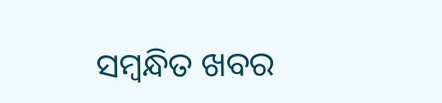ସମ୍ବନ୍ଧିତ ଖବର